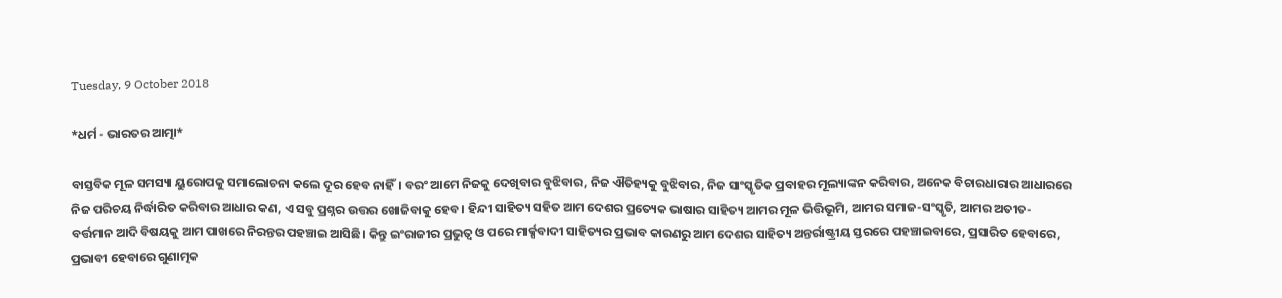Tuesday, 9 October 2018

*ଧର୍ମ - ଭାରତର ଆତ୍ମା*

ବାସ୍ତବିକ ମୂଳ ସମସ୍ୟା ୟୁରୋପକୁ ସମାଲୋଚନା କଲେ ଦୂର ହେବ ନାହିଁ। ବରଂ ଆମେ ନିଜକୁ ଦେଖିବାର ବୁଝିବାର, ନିଜ ଐତିହ୍ୟକୁ ବୁଝିବାର, ନିଜ ସାଂସ୍କୃତିକ ପ୍ରବାହର ମୂଲ୍ୟାଙ୍କନ କରିବାର, ଅନେକ ବିଚାରଧାରାର ଆଧାରରେ ନିଜ ପରିଚୟ ନିର୍ଦ୍ଧାରିତ କରିବାର ଆଧାର କଣ, ଏ ସବୁ ପ୍ରଶ୍ନର ଉତ୍ତର ଖୋଜିବାକୁ ହେବ। ହିନ୍ଦୀ ସାହିତ୍ୟ ସହିତ ଆମ ଦେଶର ପ୍ରତ୍ୟେକ ଭାଷାର ସାହିତ୍ୟ ଆମର ମୂଳ ଭିତ୍ତିଭୂମି, ଆମର ସମାଜ-ସଂସ୍କୃତି, ଆମର ଅତୀତ-ବର୍ତ୍ତମାନ ଆଦି ବିଷୟକୁ ଆମ ପାଖରେ ନିରନ୍ତର ପହଞ୍ଚାଇ ଆସିଛି। କିନ୍ତୁ ଇଂରାଜୀର ପ୍ରଭୁତ୍ୱ ଓ ପରେ ମାର୍କ୍ସବାଦୀ ସାହିତ୍ୟର ପ୍ରଭାବ କାରଣରୁ ଆମ ଦେଶର ସାହିତ୍ୟ ଅନ୍ତର୍ରାଷ୍ଟ୍ରୀୟ ସ୍ତରରେ ପହଞ୍ଚାଇବାରେ, ପ୍ରସାରିତ ହେବାରେ, ପ୍ରଭାବୀ ହେବାରେ ଗୁଣାତ୍ମକ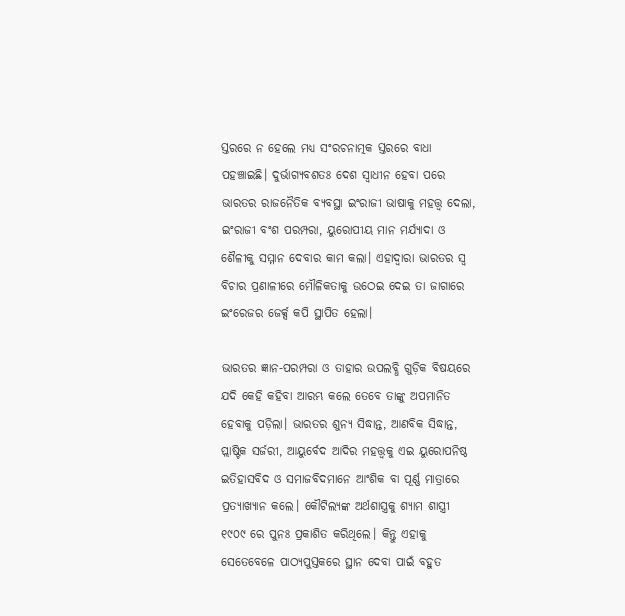ସ୍ତରରେ ନ ହେଲେ ମଧ୍ୟ ସଂରଚନାତ୍ମକ ସ୍ତରରେ ବାଧା ପହଞ୍ଚାଇଛି। ଦୁର୍ଭାଗ୍ୟବଶତଃ ଦେଶ ସ୍ୱାଧୀନ ହେବା ପରେ ଭାରତର ରାଜନୈତିକ ବ୍ୟବସ୍ଥା ଇଂରାଜୀ ଭାଷାକୁ ମହତ୍ତ୍ୱ ଦେଲା, ଇଂରାଜୀ ବଂଶ ପରମ୍ପରା, ୟୁରୋପୀୟ ମାନ ମର୍ଯ୍ୟାଦା ଓ ଶୈଳୀକୁ ସମ୍ମାନ ଦେବାର କାମ କଲା। ଏହାଦ୍ୱାରା ଭାରତର ସ୍ୱ ବିଚାର ପ୍ରଣାଳୀରେ ମୌଳିକତାକୁ ଉଠେଇ ଦେଇ ତା ଜାଗାରେ ଇଂରେଜର ଜେର୍କ୍ସ କପି ସ୍ଥାପିତ ହେଲା।

ଭାରତର ଜ୍ଞାନ-ପରମ୍ପରା ଓ ତାହାର ଉପଲବ୍ଧି ଗୁଡ଼ିକ ବିଷୟରେ ଯଦି କେହି କହିବା ଆରମ୍ଭ କଲେ ତେବେ ତାଙ୍କୁ ଅପମାନିତ ହେବାକୁ ପଡ଼ିଲା। ଭାରତର ଶୁନ୍ୟ ସିଦ୍ଧାନ୍ତ, ଆଣବିକ ସିଦ୍ଧାନ୍ତ, ପ୍ଲାଷ୍ଟିକ ସର୍ଜରୀ, ଆୟୁର୍ବେଦ ଆଦିର ମହତ୍ତ୍ୱକୁ ଏଇ ୟୁରୋପନିଷ୍ଠ ଇତିହାସବିଦ ଓ ସମାଜବିଦମାନେ ଆଂଶିକ ବା ପୂର୍ଣ୍ଣ ମାତ୍ରାରେ ପ୍ରତ୍ୟାଖ୍ୟାନ କଲେ। କୌଟିଲ୍ୟଙ୍କ ଅର୍ଥଶାସ୍ତ୍ରକୁ ଶ୍ୟାମ ଶାସ୍ତ୍ରୀ ୧୯୦୯ ରେ ପୁନଃ ପ୍ରକାଶିତ କରିଥିଲେ। କିନ୍ତୁ ଏହାକୁ ସେତେବେଳେ ପାଠ୍ୟପୁସ୍ତକରେ ସ୍ଥାନ ଦେବା ପାଇଁ ବହୁତ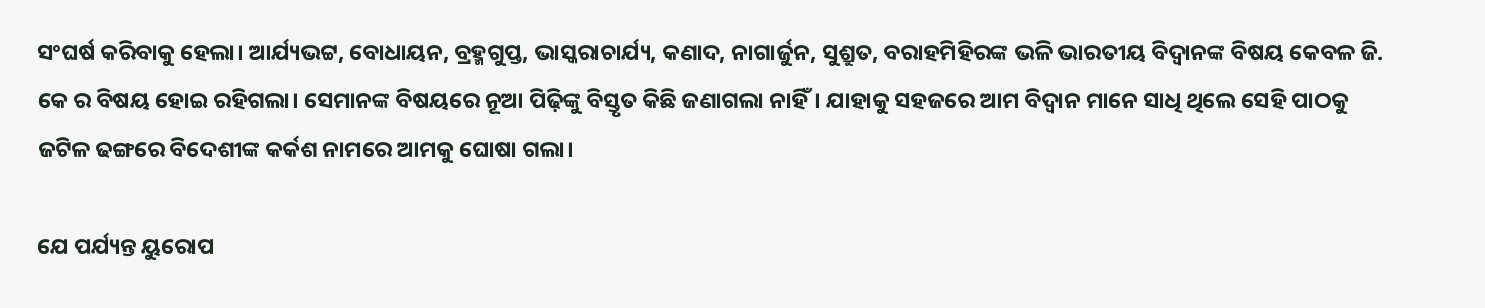ସଂଘର୍ଷ କରିବାକୁ ହେଲା। ଆର୍ଯ୍ୟଭଟ୍ଟ, ବୋଧାୟନ, ବ୍ରହ୍ମଗୁପ୍ତ, ଭାସ୍କରାଚାର୍ଯ୍ୟ, କଣାଦ, ନାଗାର୍ଜୁନ, ସୁଶ୍ରୁତ, ବରାହମିହିରଙ୍କ ଭଳି ଭାରତୀୟ ବିଦ୍ୱାନଙ୍କ ବିଷୟ କେବଳ ଜି. କେ ର ବିଷୟ ହୋଇ ରହିଗଲା। ସେମାନଙ୍କ ବିଷୟରେ ନୂଆ ପିଢ଼ିଙ୍କୁ ବିସ୍ତୃତ କିଛି ଜଣାଗଲା ନାହିଁ। ଯାହାକୁ ସହଜରେ ଆମ ବିଦ୍ୱାନ ମାନେ ସାଧି ଥିଲେ ସେହି ପାଠକୁ ଜଟିଳ ଢଙ୍ଗରେ ବିଦେଶୀଙ୍କ କର୍କଶ ନାମରେ ଆମକୁ ଘୋଷା ଗଲା।

ଯେ ପର୍ଯ୍ୟନ୍ତ ୟୁରୋପ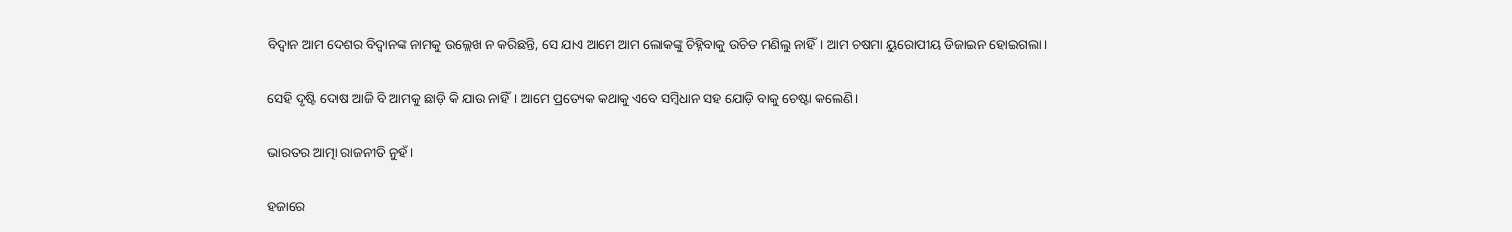ବିଦ୍ୱାନ ଆମ ଦେଶର ବିଦ୍ୱାନଙ୍କ ନାମକୁ ଉଲ୍ଲେଖ ନ କରିଛନ୍ତି, ସେ ଯାଏ ଆମେ ଆମ ଲୋକଙ୍କୁ ଚିହ୍ନିବାକୁ ଉଚିତ ମଣିଲୁ ନାହିଁ। ଆମ ଚଷମା ୟୁରୋପୀୟ ଡିଜାଇନ ହୋଇଗଲା।

ସେହି ଦୃଷ୍ଟି ଦୋଷ ଆଜି ବି ଆମକୁ ଛାଡ଼ି କି ଯାଉ ନାହିଁ। ଆମେ ପ୍ରତ୍ୟେକ କଥାକୁ ଏବେ ସମ୍ବିଧାନ ସହ ଯୋଡ଼ି ବାକୁ ଚେଷ୍ଟା କଲେଣି।

ଭାରତର ଆତ୍ମା ରାଜନୀତି ନୁହଁ।

ହଜାରେ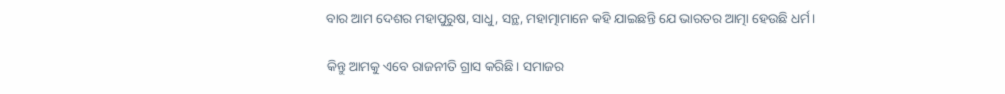ବାର ଆମ ଦେଶର ମହାପୁରୁଷ, ସାଧୁ, ସନ୍ଥ, ମହାତ୍ମାମାନେ କହି ଯାଇଛନ୍ତି ଯେ ଭାରତର ଆତ୍ମା ହେଉଛି ଧର୍ମ।

କିନ୍ତୁ ଆମକୁ ଏବେ ରାଜନୀତି ଗ୍ରାସ କରିଛି। ସମାଜର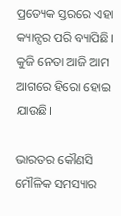ପ୍ରତ୍ୟେକ ସ୍ତରରେ ଏହା କ୍ୟାନ୍ସର ପରି ବ୍ୟାପିଛି। କୁଜି ନେତା ଆଜି ଆମ ଆଗରେ ହିରୋ ହୋଇ ଯାଉଛି।

ଭାରତର କୌଣସି ମୌଳିକ ସମସ୍ୟାର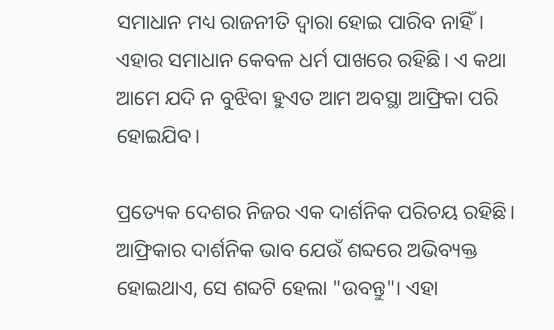ସମାଧାନ ମଧ୍ୟ ରାଜନୀତି ଦ୍ୱାରା ହୋଇ ପାରିବ ନାହିଁ। ଏହାର ସମାଧାନ କେବଳ ଧର୍ମ ପାଖରେ ରହିଛି। ଏ କଥା ଆମେ ଯଦି ନ ବୁଝିବା ହୁଏତ ଆମ ଅବସ୍ଥା ଆଫ୍ରିକା ପରି ହୋଇଯିବ।

ପ୍ରତ୍ୟେକ ଦେଶର ନିଜର ଏକ ଦାର୍ଶନିକ ପରିଚୟ ରହିଛି। ଆଫ୍ରିକାର ଦାର୍ଶନିକ ଭାବ ଯେଉଁ ଶବ୍ଦରେ ଅଭିବ୍ୟକ୍ତ ହୋଇଥାଏ, ସେ ଶବ୍ଦଟି ହେଲା "ଉବନ୍ତୁ"। ଏହା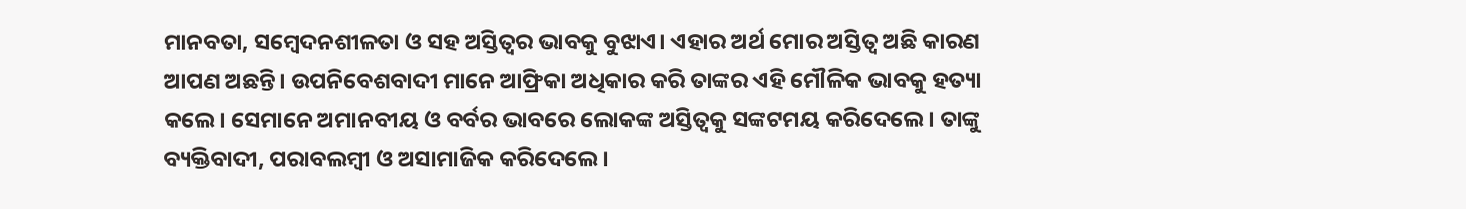ମାନବତା, ସମ୍ବେଦନଶୀଳତା ଓ ସହ ଅସ୍ତିତ୍ୱର ଭାବକୁ ବୁଝାଏ। ଏହାର ଅର୍ଥ ମୋର ଅସ୍ତିତ୍ୱ ଅଛି କାରଣ ଆପଣ ଅଛନ୍ତି। ଉପନିବେଶବାଦୀ ମାନେ ଆଫ୍ରିକା ଅଧିକାର କରି ତାଙ୍କର ଏହି ମୌଳିକ ଭାବକୁ ହତ୍ୟା କଲେ। ସେମାନେ ଅମାନବୀୟ ଓ ବର୍ବର ଭାବରେ ଲୋକଙ୍କ ଅସ୍ତିତ୍ୱକୁ ସଙ୍କଟମୟ କରିଦେଲେ। ତାଙ୍କୁ ବ୍ୟକ୍ତିବାଦୀ, ପରାବଲମ୍ବୀ ଓ ଅସାମାଜିକ କରିଦେଲେ।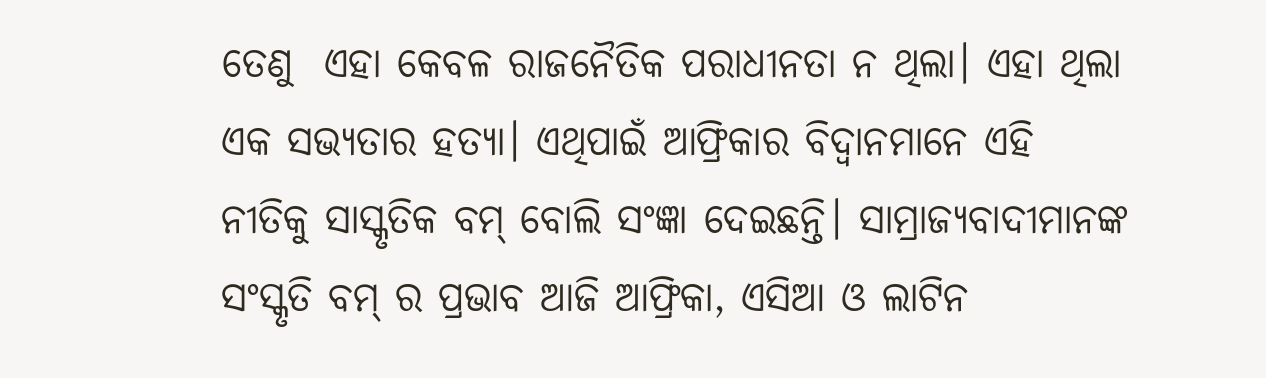ତେଣୁ  ଏହା କେବଳ ରାଜନୈତିକ ପରାଧୀନତା ନ ଥିଲା। ଏହା ଥିଲା ଏକ ସଭ୍ୟତାର ହତ୍ୟା। ଏଥିପାଇଁ ଆଫ୍ରିକାର ବିଦ୍ୱାନମାନେ ଏହି ନୀତିକୁ ସାସ୍କୃତିକ ବମ୍ ବୋଲି ସଂଜ୍ଞା ଦେଇଛନ୍ତି। ସାମ୍ରାଜ୍ୟବାଦୀମାନଙ୍କ   ସଂସ୍କୃତି ବମ୍ ର ପ୍ରଭାବ ଆଜି ଆଫ୍ରିକା, ଏସିଆ ଓ ଲାଟିନ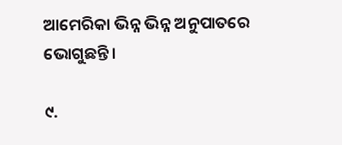ଆମେରିକା ଭିନ୍ନ ଭିନ୍ନ ଅନୁପାତରେ ଭୋଗୁଛନ୍ତି।

୯.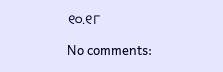୧୦.୧୮

No comments: